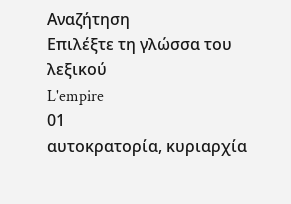Αναζήτηση
Επιλέξτε τη γλώσσα του λεξικού
L'empire
01
αυτοκρατορία, κυριαρχία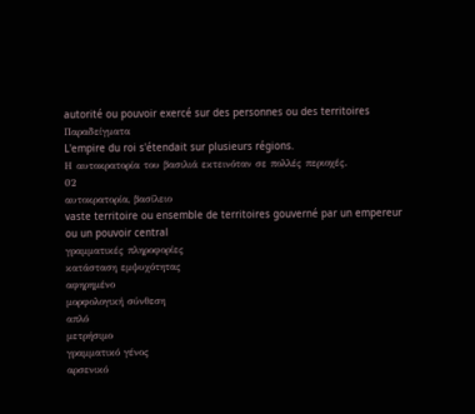autorité ou pouvoir exercé sur des personnes ou des territoires
Παραδείγματα
L'empire du roi s'étendait sur plusieurs régions.
Η αυτοκρατορία του βασιλιά εκτεινόταν σε πολλές περιοχές.
02
αυτοκρατορία, βασίλειο
vaste territoire ou ensemble de territoires gouverné par un empereur ou un pouvoir central
γραμματικές πληροφορίες
κατάσταση εμψυχότητας
αφηρημένο
μορφολογική σύνθεση
απλό
μετρήσιμο
γραμματικό γένος
αρσενικό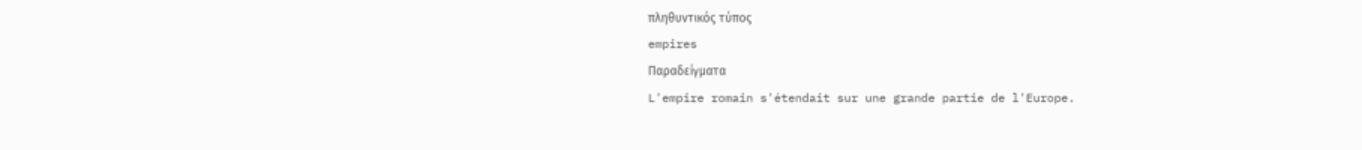πληθυντικός τύπος
empires
Παραδείγματα
L'empire romain s'étendait sur une grande partie de l'Europe.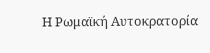Η Ρωμαϊκή Αυτοκρατορία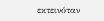εκτεινόταν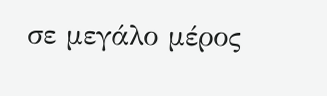σε μεγάλο μέρος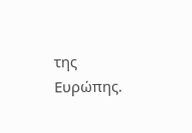της Ευρώπης.